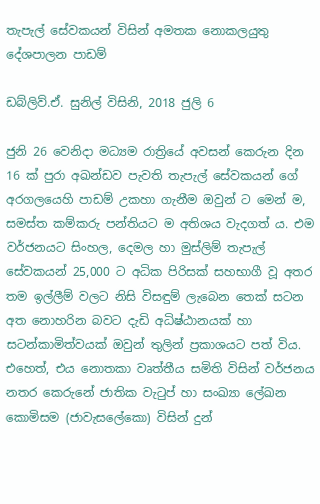තැපැල් සේවකයන් විසින් අමතක නොකලයුතු දේශපාලන පාඩම්

ඩබ්ලිව්.ඒ. සුනිල් විසිනි, 2018 ජුලි 6

ජුනි 26 වෙනිදා මධ්‍යම රාත්‍රියේ අවසන් කෙරුන දින 16 ක් පුරා අඛන්ඩව පැවති තැපැල් සේවකයන් ගේ අරගලයෙහි පාඩම් උකහා ගැනීම ඔවුන් ට මෙන් ම, සමස්ත කම්කරු පන්තියට ම අතිශය වැදගත් ය. එම වර්ජනයට සිංහල, දෙමල හා මුස්ලිම් තැපැල් සේවකයන් 25,000 ට අධික පිරිසක් සහභාගී වූ අතර තම ඉල්ලීම් වලට නිසි විසඳුම් ලැබෙන තෙක් සටන අත නොහරින බවට දැඩි අධිෂ්ඨානයක් හා සටන්කාමිත්වයක් ඔවුන් තුලින් ප්‍රකාශයට පත් විය. එහෙත්, එය නොතකා වෘත්තීය සමිති විසින් වර්ජනය නතර කෙරුනේ ජාතික වැටුප් හා සංඛ්‍යා ලේඛන කොමිසම (ජාවැසලේකො) විසින් දුන්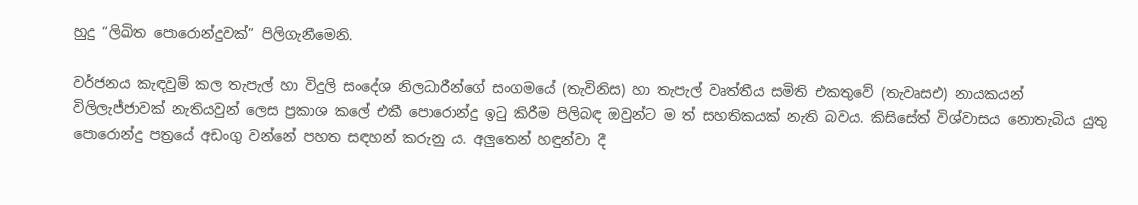හුදු “ලිඛිත පොරොන්දුවක්” පිලිගැනීමෙනි.

වර්ජනය කැඳවුම් කල තැපැල් හා විදුලි සංදේශ නිලධාරීන්ගේ සංගමයේ (තැවිනිස) හා තැපැල් වෘත්තීය සමිති එකතුවේ (තැවෘසඑ) නායකයන් විලිලැජ්ජාවක් නැතියවුන් ලෙස ප්‍රකාශ කලේ එකී පොරොන්දු ඉටු කිරීම පිලිබඳ ඔවුන්ට ම ත් සහතිකයක් නැති බවය. කිසිසේත් විශ්වාසය නොතැබිය යුතු පොරොන්දු පත්‍රයේ අඩංගු වන්නේ පහත සඳහන් කරුනු ය. අලුතෙන් හඳුන්වා දී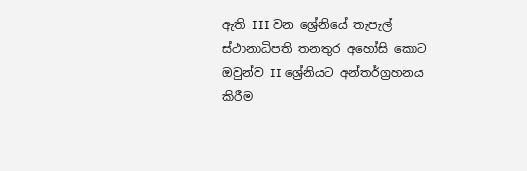ඇති III වන ශ්‍රේනියේ තැපැල් ස්ථානාධිපති තනතුර අහෝසි කොට ඔවුන්ව II ශ්‍රේනියට අන්තර්ග්‍රහනය කිරීම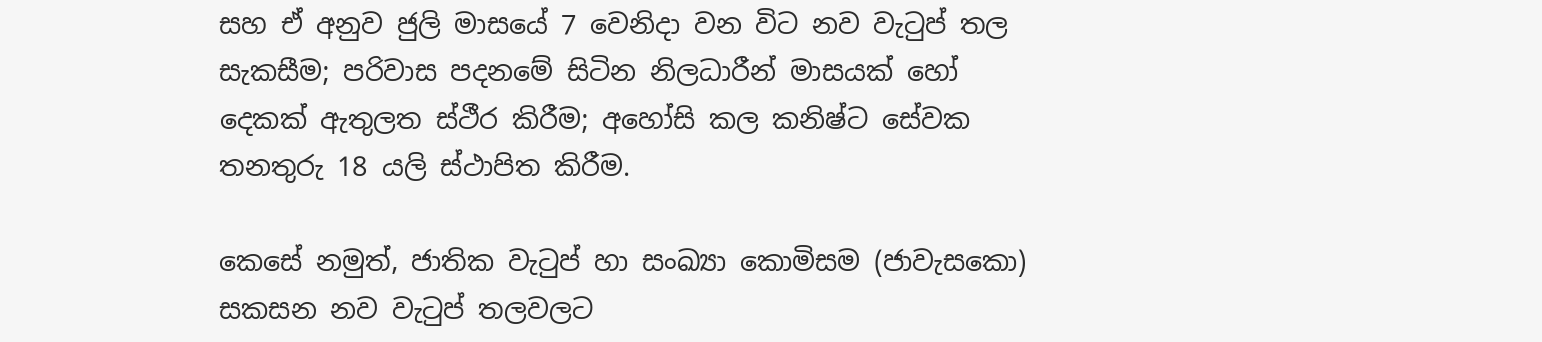සහ ඒ අනුව ජුලි මාසයේ 7 වෙනිදා වන විට නව වැටුප් තල සැකසීම; පරිවාස පදනමේ සිටින නිලධාරීන් මාසයක් හෝ දෙකක් ඇතුලත ස්ථීර කිරීම; අහෝසි කල කනිෂ්ට සේවක තනතුරු 18 යලි ස්ථාපිත කිරීම.

කෙසේ නමුත්, ජාතික වැටුප් හා සංඛ්‍යා කොමිසම (ජාවැසකො) සකසන නව වැටුප් තලවලට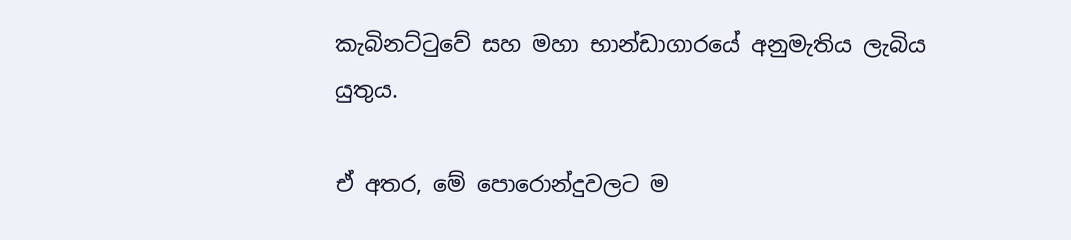කැබිනට්ටුවේ සහ මහා භාන්ඩාගාරයේ අනුමැතිය ලැබිය යුතුය.

ඒ අතර, මේ පොරොන්දුවලට ම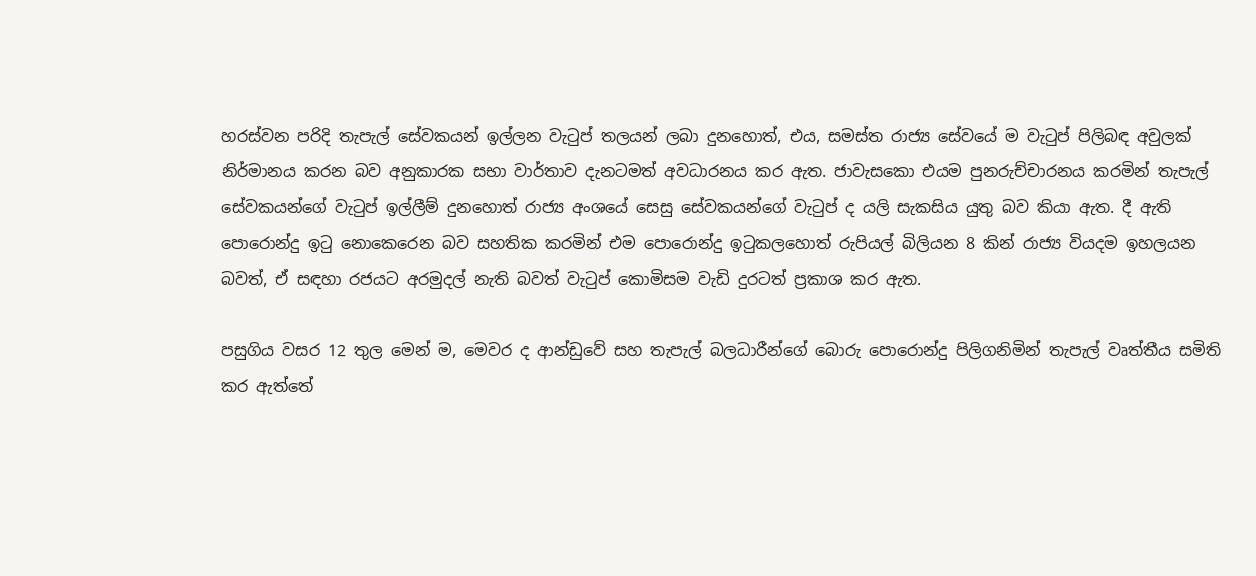හරස්වන පරිදි තැපැල් සේවකයන් ඉල්ලන වැටුප් තලයන් ලබා දුනහොත්, එය, සමස්ත රාජ්‍ය සේවයේ ම වැටුප් පිලිබඳ අවුලක් නිර්මානය කරන බව අනුකාරක සභා වාර්තාව දැනටමත් අවධාරනය කර ඇත. ජාවැසකො එයම පුනරුච්චාරනය කරමින් තැපැල් සේවකයන්ගේ වැටුප් ඉල්ලීම් දුනහොත් රාජ්‍ය අංශයේ සෙසු සේවකයන්ගේ වැටුප් ද යලි සැකසිය යුතු බව කියා ඇත. දී ඇති පොරොන්දු ඉටු නොකෙරෙන බව සහතික කරමින් එම පොරොන්දු ඉටුකලහොත් රුපියල් බිලියන 8 කින් රාජ්‍ය වියදම ඉහලයන බවත්, ඒ සඳහා රජයට අරමුදල් නැති බවත් වැටුප් කොමිසම වැඩි දුරටත් ප්‍රකාශ කර ඇත.

පසුගිය වසර 12 තුල මෙන් ම, මෙවර ද ආන්ඩුවේ සහ තැපැල් බලධාරීන්ගේ බොරු පොරොන්දු පිලිගනිමින් තැපැල් වෘත්තීය සමිති කර ඇත්තේ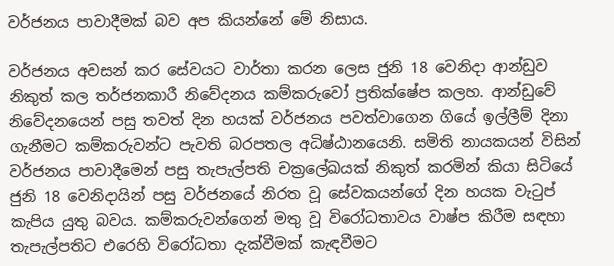වර්ජනය පාවාදීමක් බව අප කියන්නේ මේ නිසාය.

වර්ජනය අවසන් කර සේවයට වාර්තා කරන ලෙස ජුනි 18 වෙනිදා ආන්ඩුව නිකුත් කල තර්ජනකාරී නිවේදනය කම්කරුවෝ ප්‍රතික්ෂේප කලහ. ආන්ඩුවේ නිවේදනයෙන් පසු තවත් දින හයක් වර්ජනය පවත්වාගෙන ගියේ ඉල්ලීම් දිනා ගැනීමට කම්කරුවන්ට පැවති බරපතල අධිෂ්ඨානයෙනි. සමිති නායකයන් විසින් වර්ජනය පාවාදීමෙන් පසු තැපැල්පති චක්‍රලේඛයක් නිකුත් කරමින් කියා සිටියේ ජුනි 18 වෙනිදායින් පසු වර්ජනයේ නිරත වූ සේවකයන්ගේ දින හයක වැටුප් කැපිය යුතු බවය. කම්කරුවන්ගෙන් මතු වූ විරෝධතාවය වාෂ්ප කිරීම සඳහා තැපැල්පතිට එරෙහි විරෝධතා දැක්වීමක් කැඳවීමට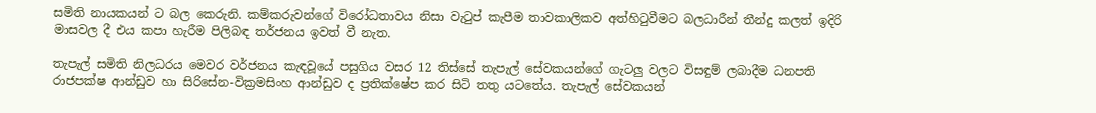සමිති නායකයන් ට බල කෙරුනි. කම්කරුවන්ගේ විරෝධතාවය නිසා වැටුප් කැපීම තාවකාලිකව අත්හිටුවීමට බලධාරීන් තීන්දු කලත් ඉදිරි මාසවල දී එය කපා හැරීම පිලිබඳ තර්ජනය ඉවත් වී නැත.

තැපැල් සමිති නිලධරය මෙවර වර්ජනය කැඳවූයේ පසුගිය වසර 12 තිස්සේ තැපැල් සේවකයන්ගේ ගැටලු වලට විසඳුම් ලබාදීම ධනපති රාජපක්ෂ ආන්ඩුව හා සිරිසේන-වික්‍රමසිංහ ආන්ඩුව ද ප්‍රතික්ෂේප කර සිටි තතු යටතේය. තැපැල් සේවකයන්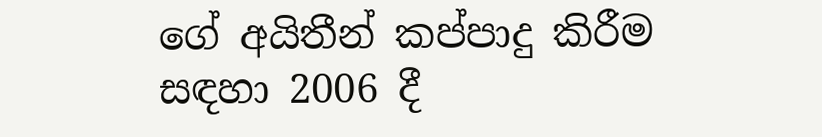ගේ අයිතීන් කප්පාදු කිරීම සඳහා 2006 දී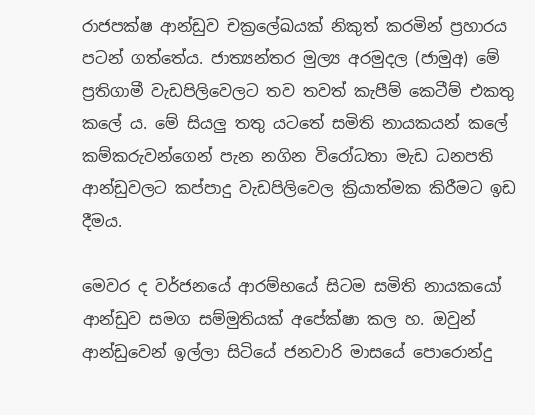රාජපක්ෂ ආන්ඩුව චක්‍රලේඛයක් නිකුත් කරමින් ප්‍රහාරය පටන් ගත්තේය. ජාත්‍යන්තර මුල්‍ය අරමුදල (ජාමුඅ) මේ ප්‍රතිගාමී වැඩපිලිවෙලට තව තවත් කැපීම් කෙටීම් එකතු කලේ ය. මේ සියලු තතු යටතේ සමිති නායකයන් කලේ කම්කරුවන්ගෙන් පැන නගින විරෝධතා මැඩ ධනපති ආන්ඩුවලට කප්පාදු වැඩපිලිවෙල ක්‍රියාත්මක කිරීමට ඉඩ දීමය.

මෙවර ද වර්ජනයේ ආරම්භයේ සිටම සමිති නායකයෝ ආන්ඩුව සමග සම්මුතියක් අපේක්ෂා කල හ. ඔවුන් ආන්ඩුවෙන් ඉල්ලා සිටියේ ජනවාරි මාසයේ පොරොන්දු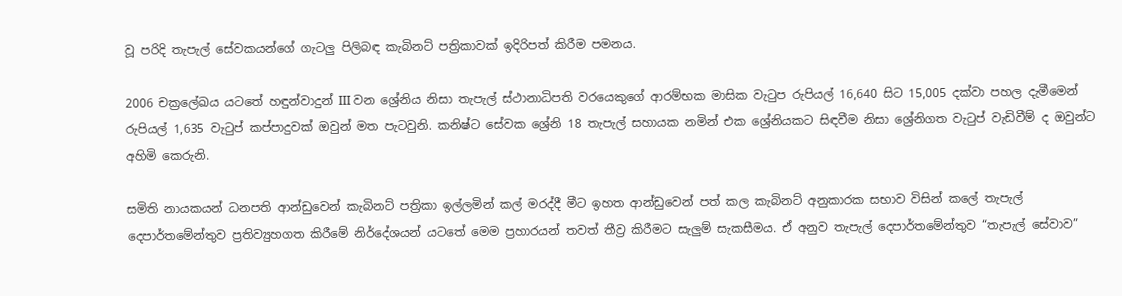වූ පරිදි තැපැල් සේවකයන්ගේ ගැටලු පිලිබඳ කැබිනට් පත්‍රිකාවක් ඉදිරිපත් කිරීම පමනය.

2006 චක්‍රලේඛය යටතේ හඳුන්වාදුන් III වන ශ්‍රේනිය නිසා තැපැල් ස්ථානාධිපති වරයෙකුගේ ආරම්භක මාසික වැටුප රුපියල් 16,640 සිට 15,005 දක්වා පහල දැමීමෙන් රුපියල් 1,635 වැටුප් කප්පාදුවක් ඔවුන් මත පැටවුනි. කනිෂ්ට සේවක ශ්‍රේනි 18 තැපැල් සහායක නමින් එක ශ්‍රේනියකට සිඳවීම නිසා ශ්‍රේනිගත වැටුප් වැඩිවීම් ද ඔවුන්ට අහිමි කෙරුනි.

සමිති නායකයන් ධනපති ආන්ඩුවෙන් කැබිනට් පත්‍රිකා ඉල්ලමින් කල් මරද්දී මීට ඉහත ආන්ඩුවෙන් පත් කල කැබිනට් අනුකාරක සභාව විසින් කලේ තැපැල් දෙපාර්තමේන්තුව ප්‍රතිව්‍යුහගත කිරීමේ නිර්දේශයන් යටතේ මෙම ප්‍රහාරයන් තවත් තීව්‍ර කිරීමට සැලුම් සැකසීමය. ඒ අනුව තැපැල් දෙපාර්තමේන්තුව “තැපැල් සේවාව”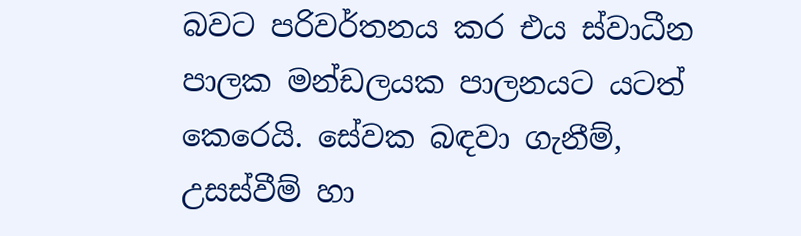බවට පරිවර්තනය කර එය ස්වාධීන පාලක මන්ඩලයක පාලනයට යටත් කෙරෙයි. සේවක බඳවා ගැනීම්, උසස්වීම් හා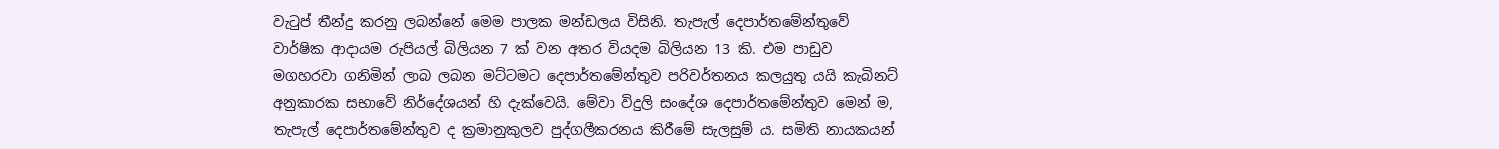වැටුප් තීන්දු කරනු ලබන්නේ මෙම පාලක මන්ඩලය විසිනි. තැපැල් දෙපාර්තමේන්තුවේ වාර්ෂික ආදායම රුපියල් බිලියන 7 ක් වන අතර වියදම බිලියන 13 කි. එම පාඩුව මගහරවා ගනිමින් ලාබ ලබන මට්ටමට දෙපාර්තමේන්තුව පරිවර්තනය කලයුතු යයි කැබිනට් අනුකාරක සභාවේ නිර්දේශයන් හි දැක්වෙයි. මේවා විදුලි සංදේශ දෙපාර්තමේන්තුව මෙන් ම, තැපැල් දෙපාර්තමේන්තුව ද ක්‍රමානුකුලව පුද්ගලීකරනය කිරීමේ සැලසුම් ය. සමිති නායකයන්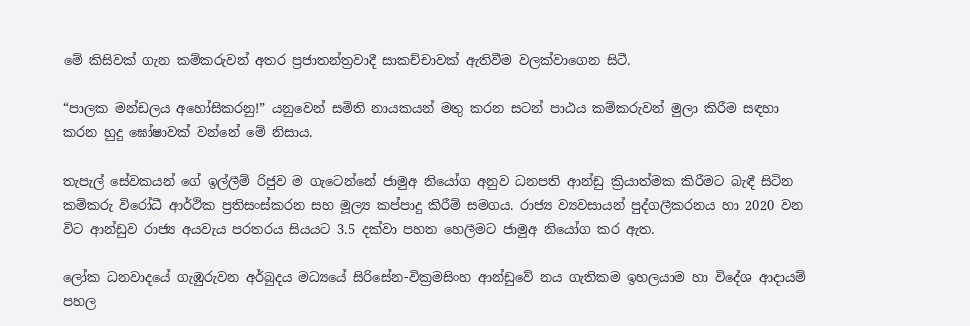මේ කිසිවක් ගැන කම්කරුවන් අතර ප්‍රජාතන්ත්‍රවාදී සාකච්චාවක් ඇතිවීම වලක්වාගෙන සිටී.

“පාලක මන්ඩලය අහෝසිකරනු!” යනුවෙන් සමිති නායකයන් මතු කරන සටන් පාඨය කම්කරුවන් මුලා කිරීම සඳහා කරන හුදු ඝෝෂාවක් වන්නේ මේ නිසාය.

තැපැල් සේවකයන් ගේ ඉල්ලීම් රිජුව ම ගැටෙන්නේ ජාමුඅ නියෝග අනුව ධනපති ආන්ඩු ක්‍රියාත්මක කිරීමට බැඳී සිටින කම්කරු විරෝධී ආර්ථික ප්‍රතිසංස්කරන සහ මූල්‍ය කප්පාදු කිරීම් සමගය. රාජ්‍ය ව්‍යවසායන් පුද්ගලීකරනය හා 2020 වන විට ආන්ඩුව රාජ්‍ය අයවැය පරතරය සියයට 3.5 දක්වා පහත හෙලීමට ජාමුඅ නියෝග කර ඇත.

ලෝක ධනවාදයේ ගැඹුරුවන අර්බුදය මධ්‍යයේ සිරිසේන-වික්‍රමසිංහ ආන්ඩුවේ නය ගැතිකම ඉහලයාම හා විදේශ ආදායම් පහල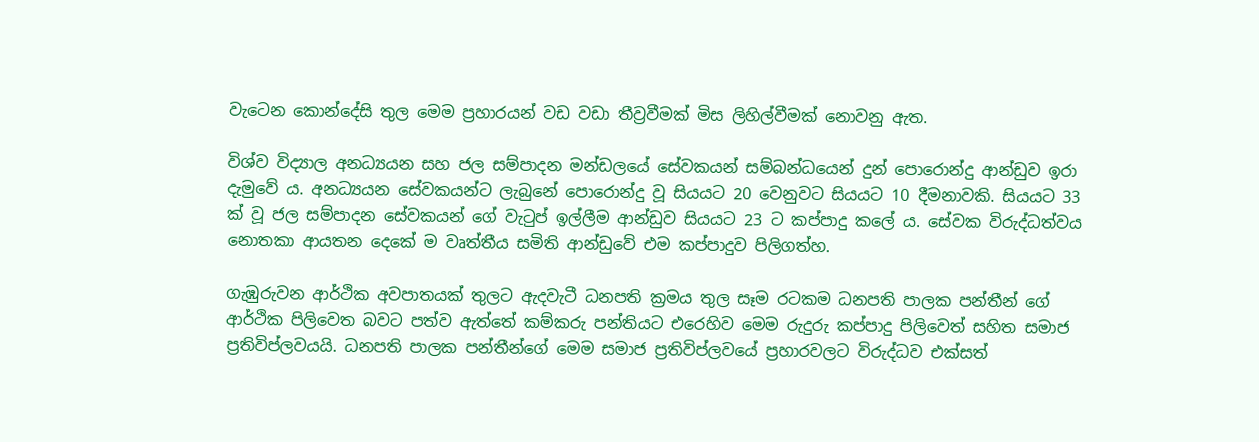වැටෙන කොන්දේසි තුල මෙම ප්‍රහාරයන් වඩ වඩා තීව්‍රවීමක් මිස ලිහිල්වීමක් නොවනු ඇත.

විශ්ව විද්‍යාල අනධ්‍යයන සහ ජල සම්පාදන මන්ඩලයේ සේවකයන් සම්බන්ධයෙන් දුන් පොරොන්දු ආන්ඩුව ඉරා දැමුවේ ය. අනධ්‍යයන සේවකයන්ට ලැබුනේ පොරොන්දු වූ සියයට 20 වෙනුවට සියයට 10 දීමනාවකි. සියයට 33 ක් වූ ජල සම්පාදන සේවකයන් ගේ වැටුප් ඉල්ලීම ආන්ඩුව සියයට 23 ට කප්පාදු කලේ ය. සේවක විරුද්ධත්වය නොතකා ආයතන දෙකේ ම වෘත්තීය සමිති ආන්ඩුවේ එම කප්පාදුව පිලිගත්හ.

ගැඹුරුවන ආර්ථික අවපාතයක් තුලට ඇදවැටී ධනපති ක්‍රමය තුල සෑම රටකම ධනපති පාලක පන්තීන් ගේ ආර්ථික පිලිවෙත බවට පත්ව ඇත්තේ කම්කරු පන්තියට එරෙහිව මෙම රුදුරු කප්පාදු පිලිවෙත් සහිත සමාජ ප්‍රතිවිප්ලවයයි. ධනපති පාලක පන්තීන්ගේ මෙම සමාජ ප්‍රතිවිප්ලවයේ ප්‍රහාරවලට විරුද්ධව එක්සත්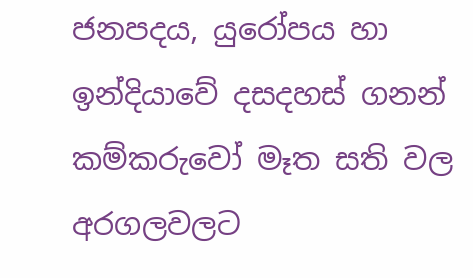ජනපදය, යුරෝපය හා ඉන්දියාවේ දසදහස් ගනන් කම්කරුවෝ මෑත සති වල අරගලවලට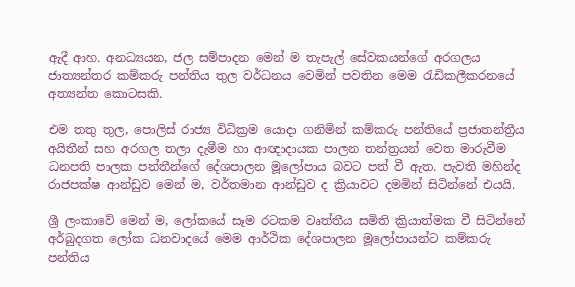ඇදී ආහ. අනධ්‍යයන, ජල සම්පාදන මෙන් ම තැපැල් සේවකයන්ගේ අරගලය ජාත්‍යන්තර කම්කරු පන්තිය තුල වර්ධනය වෙමින් පවතින මෙම රැඩිකලීකරනයේ අත්‍යන්ත කොටසකි.

එම තතු තුල, පොලිස් රාජ්‍ය විධික්‍රම යොදා ගනිමින් කම්කරු පන්තියේ ප්‍රජාතන්ත්‍රීය අයිතීන් සහ අරගල තලා දැමීම හා ආඥාදායක පාලන තන්ත්‍රයන් වෙත මාරුවීම ධනපති පාලක පන්තීන්ගේ දේශපාලන මූලෝපාය බවට පත් වී ඇත. පැවති මහින්ද රාජපක්ෂ ආන්ඩුව මෙන් ම, වර්තමාන ආන්ඩුව ද ක්‍රියාවට දමමින් සිටින්නේ එයයි.

ශ්‍රී ලංකාවේ මෙන් ම, ලෝකයේ සෑම රටකම වෘත්තීය සමිති ක්‍රියාත්මක වී සිටින්නේ අර්බුදගත ලෝක ධනවාදයේ මෙම ආර්ථික දේශපාලන මූලෝපායන්ට කම්කරු පන්තිය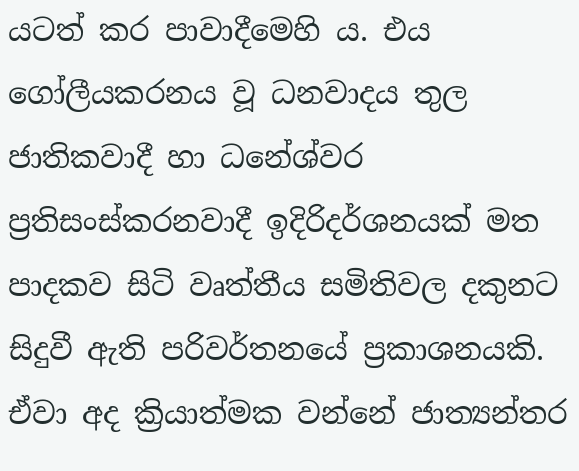යටත් කර පාවාදීමෙහි ය. එය ගෝලීයකරනය වූ ධනවාදය තුල ජාතිකවාදී හා ධනේශ්වර ප්‍රතිසංස්කරනවාදී ඉදිරිදර්ශනයක් මත පාදකව සිටි වෘත්තීය සමිතිවල දකුනට සිදුවී ඇති පරිවර්තනයේ ප්‍රකාශනයකි. ඒවා අද ක්‍රියාත්මක වන්නේ ජාත්‍යන්තර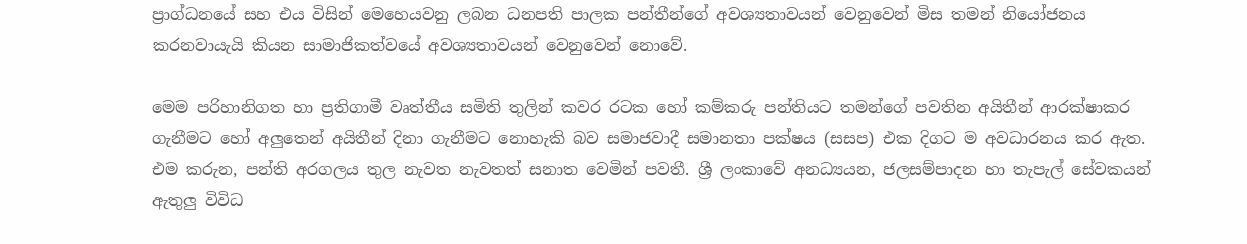ප්‍රාග්ධනයේ සහ එය විසින් මෙහෙයවනු ලබන ධනපති පාලක පන්තීන්ගේ අවශ්‍යතාවයන් වෙනුවෙන් මිස තමන් නියෝජනය කරනවායැයි කියන සාමාජිකත්වයේ අවශ්‍යතාවයන් වෙනුවෙන් නොවේ.

මෙම පරිහානිගත හා ප්‍රතිගාමී වෘත්තීය සමිති තුලින් කවර රටක හෝ කම්කරු පන්තියට තමන්ගේ පවතින අයිතීන් ආරක්ෂාකර ගැනීමට හෝ අලුතෙන් අයිතීන් දිනා ගැනීමට නොහැකි බව සමාජවාදී සමානතා පක්ෂය (සසප) එක දිගට ම අවධාරනය කර ඇත. එම කරුන, පන්ති අරගලය තුල නැවත නැවතත් සනාත වෙමින් පවතී. ශ්‍රී ලංකාවේ අනධ්‍යයන, ජලසම්පාදන හා තැපැල් සේවකයන් ඇතුලු විවිධ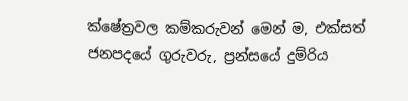ක්ෂේත්‍රවල කම්කරුවන් මෙන් ම, එක්සත් ජනපදයේ ගුරුවරු, ප්‍රන්සයේ දුම්රිය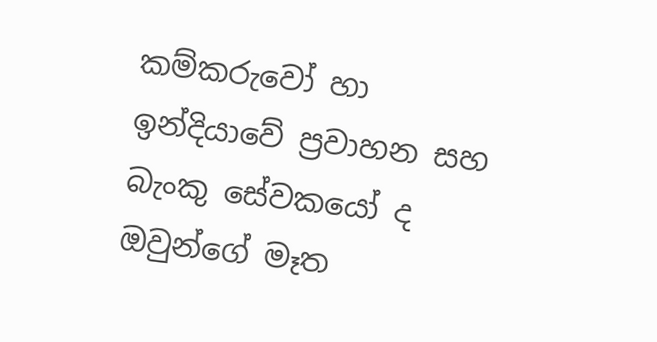කම්කරුවෝ හා ඉන්දියාවේ ප්‍රවාහන සහ බැංකු සේවකයෝ ද ඔවුන්ගේ මෑත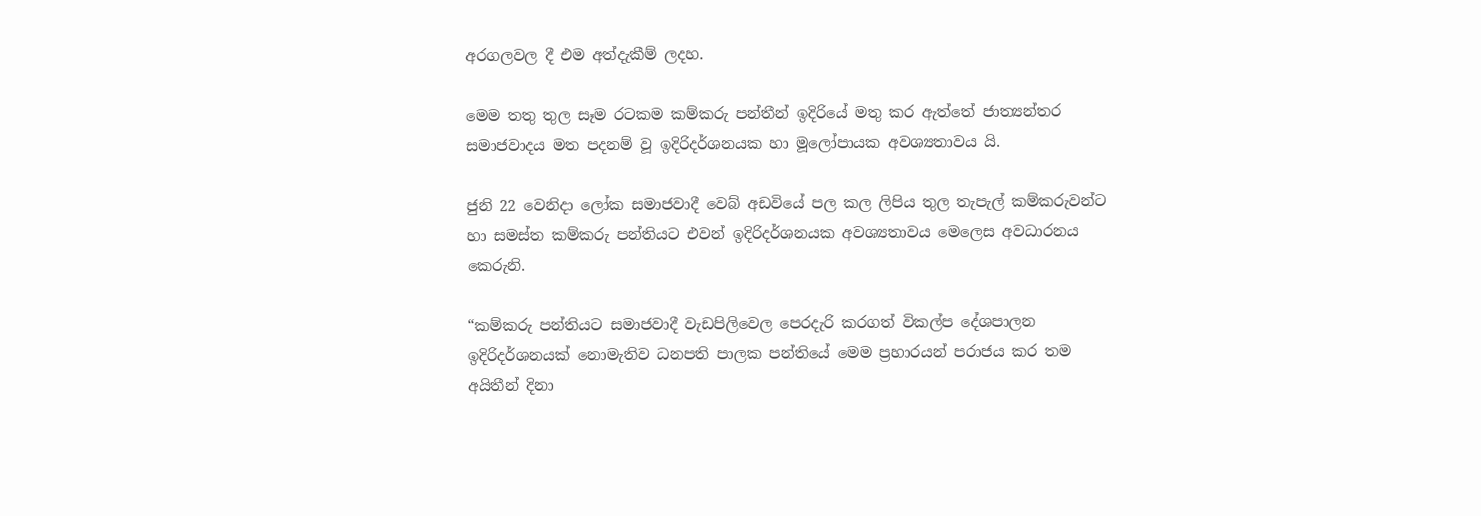අරගලවල දී එම අත්දැකීම් ලදහ.

මෙම තතු තුල සෑම රටකම කම්කරු පන්තීන් ඉදිරියේ මතු කර ඇත්තේ ජාත්‍යන්තර සමාජවාදය මත පදනම් වූ ඉදිරිදර්ශනයක හා මූලෝපායක අවශ්‍යතාවය යි.

ජුනි 22 වෙනිදා ලෝක සමාජවාදී වෙබ් අඩවියේ පල කල ලිපිය තුල තැපැල් කම්කරුවන්ට හා සමස්ත කම්කරු පන්තියට එවන් ඉදිරිදර්ශනයක අවශ්‍යතාවය මෙලෙස අවධාරනය කෙරුනි.

“කම්කරු පන්තියට සමාජවාදී වැඩපිලිවෙල පෙරදැරි කරගත් විකල්ප දේශපාලන ඉදිරිදර්ශනයක් නොමැතිව ධනපති පාලක පන්තියේ මෙම ප්‍රහාරයන් පරාජය කර තම අයිතීන් දිනා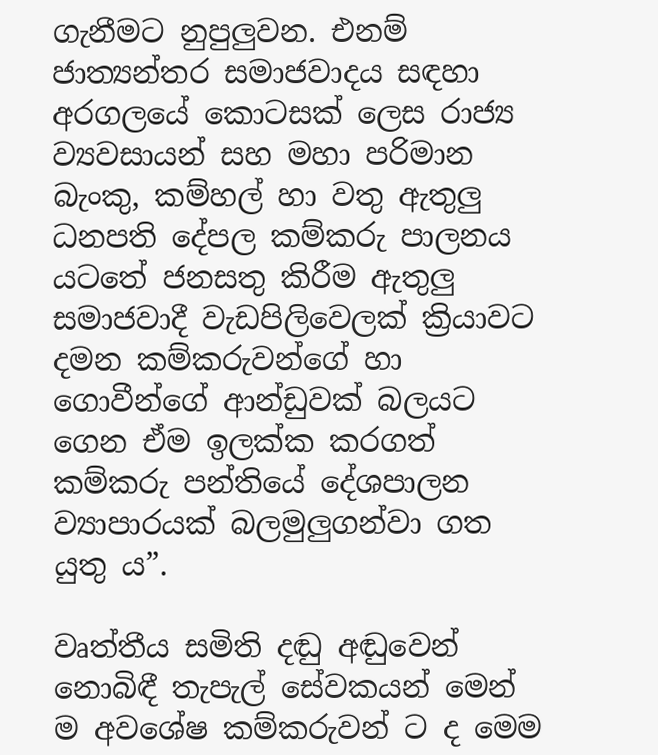ගැනීමට නුපුලුවන. එනම් ජාත්‍යන්තර සමාජවාදය සඳහා අරගලයේ කොටසක් ලෙස රාජ්‍ය ව්‍යවසායන් සහ මහා පරිමාන බැංකු, කම්හල් හා වතු ඇතුලු ධනපති දේපල කම්කරු පාලනය යටතේ ජනසතු කිරීම ඇතුලු සමාජවාදී වැඩපිලිවෙලක් ක්‍රියාවට දමන කම්කරුවන්ගේ හා ගොවීන්ගේ ආන්ඩුවක් බලයට ගෙන ඒම ඉලක්ක කරගත් කම්කරු පන්තියේ දේශපාලන ව්‍යාපාරයක් බලමුලුගන්වා ගත යුතු ය”.

වෘත්තීය සමිති දඬු අඬුවෙන් නොබිඳී තැපැල් සේවකයන් මෙන් ම අවශේෂ කම්කරුවන් ට ද මෙම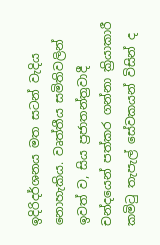ඉදිරිදර්ශනය මත සටන් වැදිය නොහැකිය. වෘත්තීය සමිතිවලින් ඉවත් ව, සිය ප්‍රජාතන්ත්‍රවාදී චන්දයෙන් පත්කර ගන්නා ක්‍රියාකාරී කමිටු තැපැල් සේවකයන් විසින් ද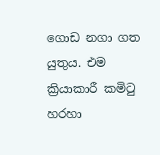ගොඩ නගා ගත යුතුය. එම ක්‍රියාකාරී කමිටු හරහා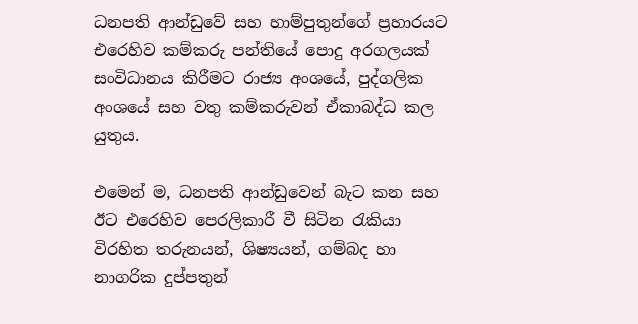ධනපති ආන්ඩුවේ සහ හාම්පුතුන්ගේ ප්‍රහාරයට එරෙහිව කම්කරු පන්තියේ පොදු අරගලයක් සංවිධානය කිරීමට රාජ්‍ය අංශයේ, පුද්ගලික අංශයේ සහ වතු කම්කරුවන් ඒකාබද්ධ කල යුතුය.

එමෙන් ම, ධනපති ආන්ඩුවෙන් බැට කන සහ ඊට එරෙහිව පෙරලිකාරී වී සිටින රැකියා විරහිත තරුනයන්, ශිෂ්‍යයන්, ගම්බද හා නාගරික දුප්පතුන්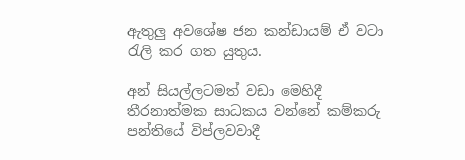ඇතුලු අවශේෂ ජන කන්ඩායම් ඒ වටා රැලි කර ගත යුතුය.

අන් සියල්ලටමත් වඩා මෙහිදී තීරනාත්මක සාධකය වන්නේ කම්කරු පන්තියේ විප්ලවවාදී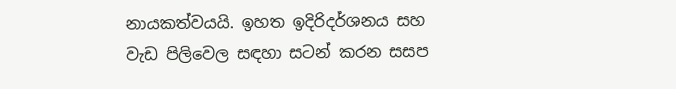නායකත්වයයි. ඉහත ඉදිරිදර්ශනය සහ වැඩ පිලිවෙල සඳහා සටන් කරන සසප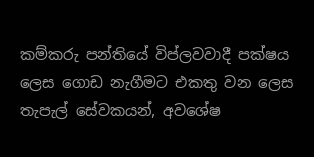කම්කරු පන්තියේ විප්ලවවාදී පක්ෂය ලෙස ගොඩ නැගීමට එකතු වන ලෙස තැපැල් සේවකයන්, අවශේෂ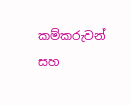කම්කරුවන් සහ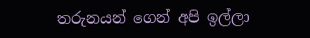තරුනයන් ගෙන් අපි ඉල්ලා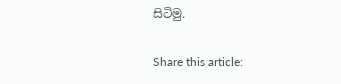සිටිමු.

Share this article: